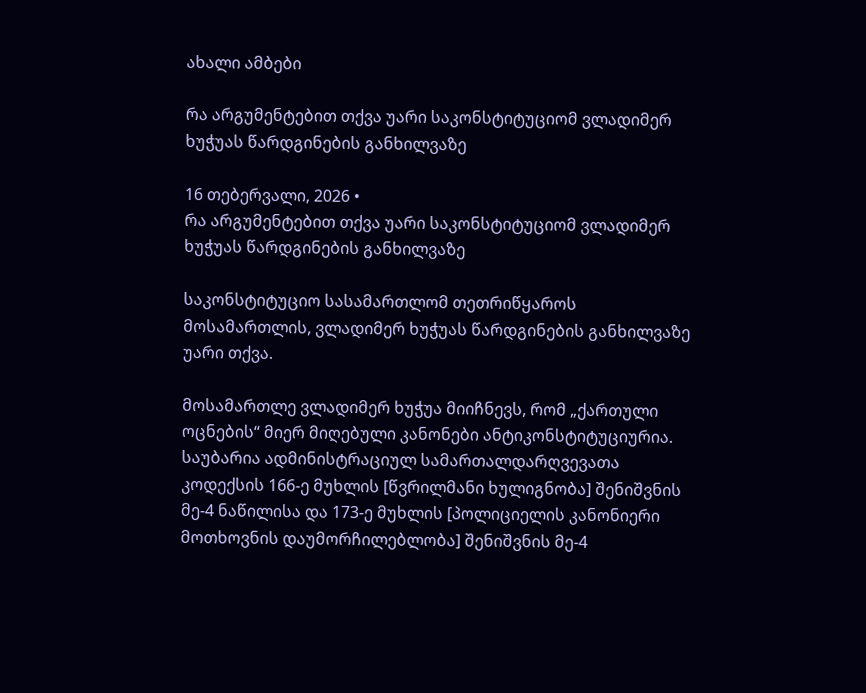ახალი ამბები

რა არგუმენტებით თქვა უარი საკონსტიტუციომ ვლადიმერ ხუჭუას წარდგინების განხილვაზე

16 თებერვალი, 2026 •
რა არგუმენტებით თქვა უარი საკონსტიტუციომ ვლადიმერ ხუჭუას წარდგინების განხილვაზე

საკონსტიტუციო სასამართლომ თეთრიწყაროს მოსამართლის, ვლადიმერ ხუჭუას წარდგინების განხილვაზე უარი თქვა.

მოსამართლე ვლადიმერ ხუჭუა მიიჩნევს, რომ „ქართული ოცნების“ მიერ მიღებული კანონები ანტიკონსტიტუციურია. საუბარია ადმინისტრაციულ სამართალდარღვევათა კოდექსის 166-ე მუხლის [წვრილმანი ხულიგნობა] შენიშვნის მე-4 ნაწილისა და 173-ე მუხლის [პოლიციელის კანონიერი მოთხოვნის დაუმორჩილებლობა] შენიშვნის მე-4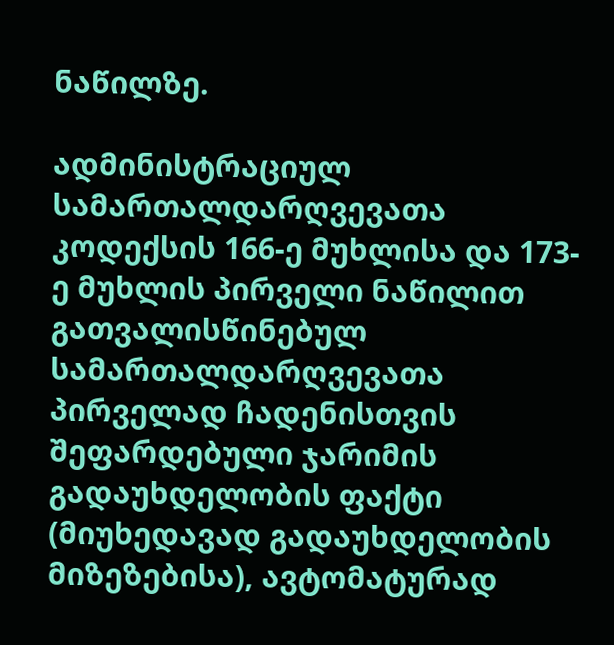ნაწილზე.

ადმინისტრაციულ სამართალდარღვევათა კოდექსის 166-ე მუხლისა და 173-ე მუხლის პირველი ნაწილით გათვალისწინებულ სამართალდარღვევათა პირველად ჩადენისთვის შეფარდებული ჯარიმის გადაუხდელობის ფაქტი (მიუხედავად გადაუხდელობის მიზეზებისა), ავტომატურად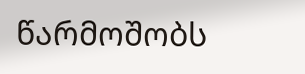წარმოშობს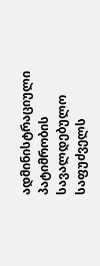ადმინისტრაციული პატიმრობის სავალდებულო საფუძველს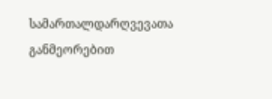სამართალდარღვევათა განმეორებით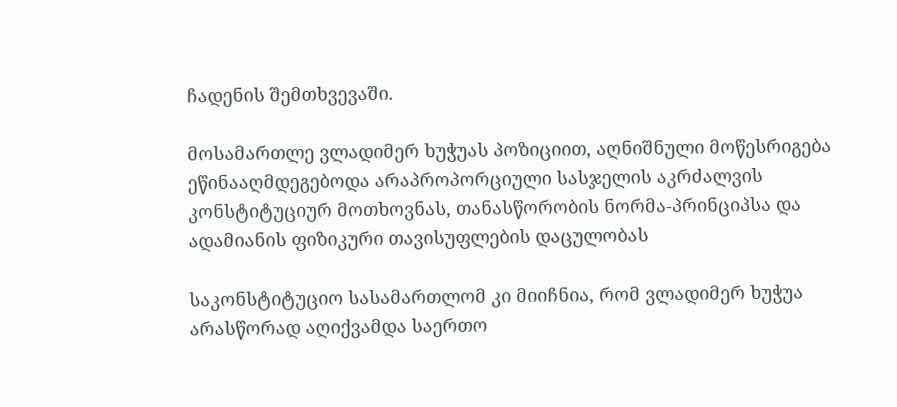ჩადენის შემთხვევაში.

მოსამართლე ვლადიმერ ხუჭუას პოზიციით, აღნიშნული მოწესრიგება ეწინააღმდეგებოდა არაპროპორციული სასჯელის აკრძალვის კონსტიტუციურ მოთხოვნას, თანასწორობის ნორმა-პრინციპსა და ადამიანის ფიზიკური თავისუფლების დაცულობას

საკონსტიტუციო სასამართლომ კი მიიჩნია, რომ ვლადიმერ ხუჭუა არასწორად აღიქვამდა საერთო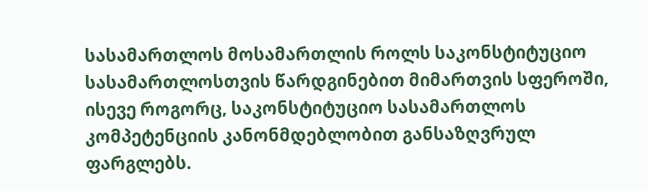სასამართლოს მოსამართლის როლს საკონსტიტუციო სასამართლოსთვის წარდგინებით მიმართვის სფეროში, ისევე როგორც, საკონსტიტუციო სასამართლოს კომპეტენციის კანონმდებლობით განსაზღვრულ ფარგლებს.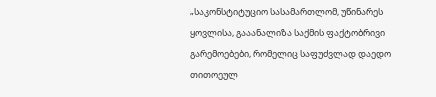„საკონსტიტუციო სასამართლომ, უწინარეს ყოვლისა, გააანალიზა საქმის ფაქტობრივი გარემოებები, რომელიც საფუძვლად დაედო თითოეულ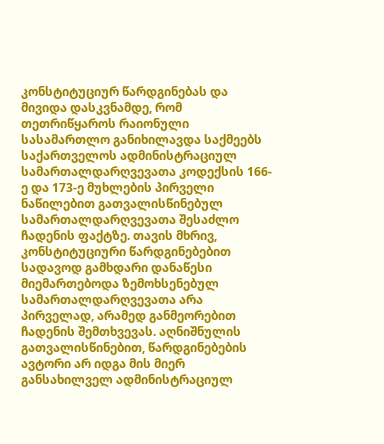კონსტიტუციურ წარდგინებას და მივიდა დასკვნამდე, რომ თეთრიწყაროს რაიონული სასამართლო განიხილავდა საქმეებს საქართველოს ადმინისტრაციულ სამართალდარღვევათა კოდექსის 166-ე და 173-ე მუხლების პირველი ნაწილებით გათვალისწინებულ სამართალდარღვევათა შესაძლო ჩადენის ფაქტზე. თავის მხრივ, კონსტიტუციური წარდგინებებით სადავოდ გამხდარი დანაწესი მიემართებოდა ზემოხსენებულ სამართალდარღვევათა არა პირველად, არამედ განმეორებით ჩადენის შემთხვევას. აღნიშნულის გათვალისწინებით, წარდგინებების ავტორი არ იდგა მის მიერ განსახილველ ადმინისტრაციულ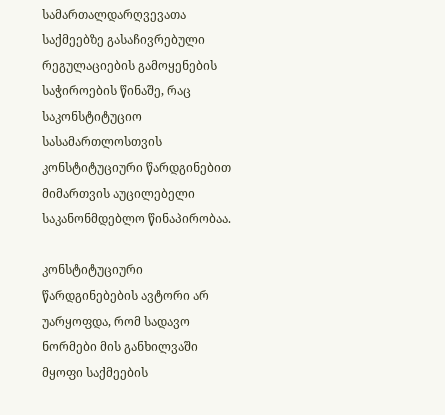სამართალდარღვევათა საქმეებზე გასაჩივრებული რეგულაციების გამოყენების საჭიროების წინაშე, რაც საკონსტიტუციო სასამართლოსთვის კონსტიტუციური წარდგინებით მიმართვის აუცილებელი საკანონმდებლო წინაპირობაა.

კონსტიტუციური წარდგინებების ავტორი არ უარყოფდა, რომ სადავო ნორმები მის განხილვაში მყოფი საქმეების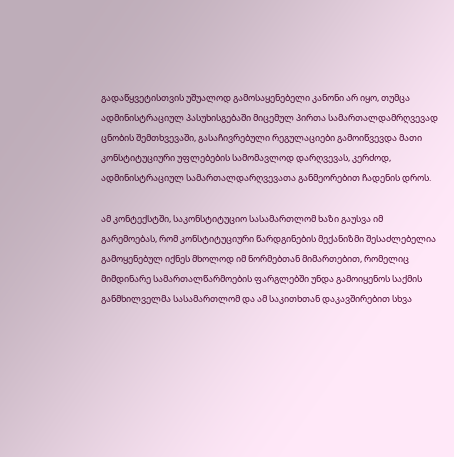გადაწყვეტისთვის უშუალოდ გამოსაყენებელი კანონი არ იყო, თუმცა ადმინისტრაციულ პასუხისგებაში მიცემულ პირთა სამართალდამრღვევად ცნობის შემთხვევაში, გასაჩივრებული რეგულაციები გამოიწვევდა მათი კონსტიტუციური უფლებების სამომავლოდ დარღვევას, კერძოდ, ადმინისტრაციულ სამართალდარღვევათა განმეორებით ჩადენის დროს.

ამ კონტექსტში, საკონსტიტუციო სასამართლომ ხაზი გაუსვა იმ გარემოებას, რომ კონსტიტუციური წარდგინების მექანიზმი შესაძლებელია გამოყენებულ იქნეს მხოლოდ იმ ნორმებთან მიმართებით, რომელიც მიმდინარე სამართალწარმოების ფარგლებში უნდა გამოიყენოს საქმის განმხილველმა სასამართლომ და ამ საკითხთან დაკავშირებით სხვა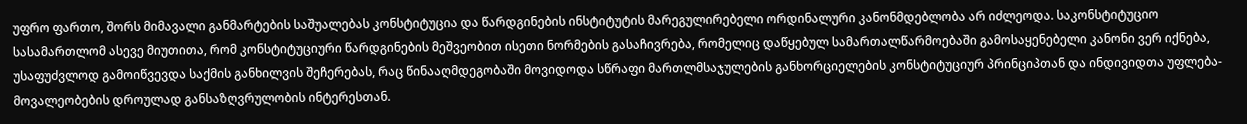უფრო ფართო, შორს მიმავალი განმარტების საშუალებას კონსტიტუცია და წარდგინების ინსტიტუტის მარეგულირებელი ორდინალური კანონმდებლობა არ იძლეოდა. საკონსტიტუციო სასამართლომ ასევე მიუთითა, რომ კონსტიტუციური წარდგინების მეშვეობით ისეთი ნორმების გასაჩივრება, რომელიც დაწყებულ სამართალწარმოებაში გამოსაყენებელი კანონი ვერ იქნება, უსაფუძვლოდ გამოიწვევდა საქმის განხილვის შეჩერებას, რაც წინააღმდეგობაში მოვიდოდა სწრაფი მართლმსაჯულების განხორციელების კონსტიტუციურ პრინციპთან და ინდივიდთა უფლება-მოვალეობების დროულად განსაზღვრულობის ინტერესთან.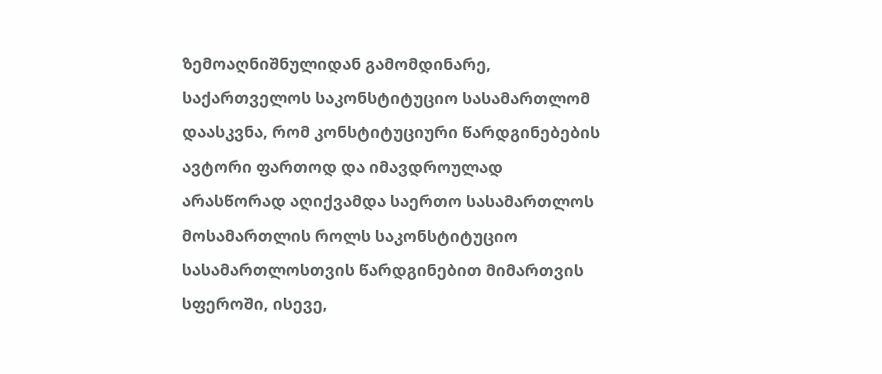ზემოაღნიშნულიდან გამომდინარე, საქართველოს საკონსტიტუციო სასამართლომ დაასკვნა, რომ კონსტიტუციური წარდგინებების ავტორი ფართოდ და იმავდროულად არასწორად აღიქვამდა საერთო სასამართლოს მოსამართლის როლს საკონსტიტუციო სასამართლოსთვის წარდგინებით მიმართვის სფეროში, ისევე,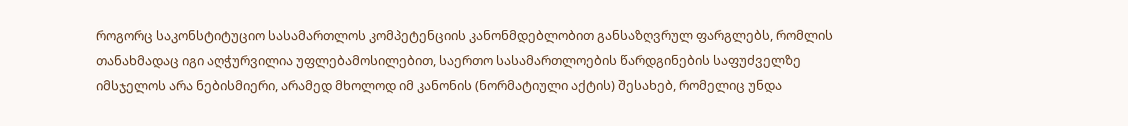როგორც საკონსტიტუციო სასამართლოს კომპეტენციის კანონმდებლობით განსაზღვრულ ფარგლებს, რომლის თანახმადაც იგი აღჭურვილია უფლებამოსილებით, საერთო სასამართლოების წარდგინების საფუძველზე იმსჯელოს არა ნებისმიერი, არამედ მხოლოდ იმ კანონის (ნორმატიული აქტის) შესახებ, რომელიც უნდა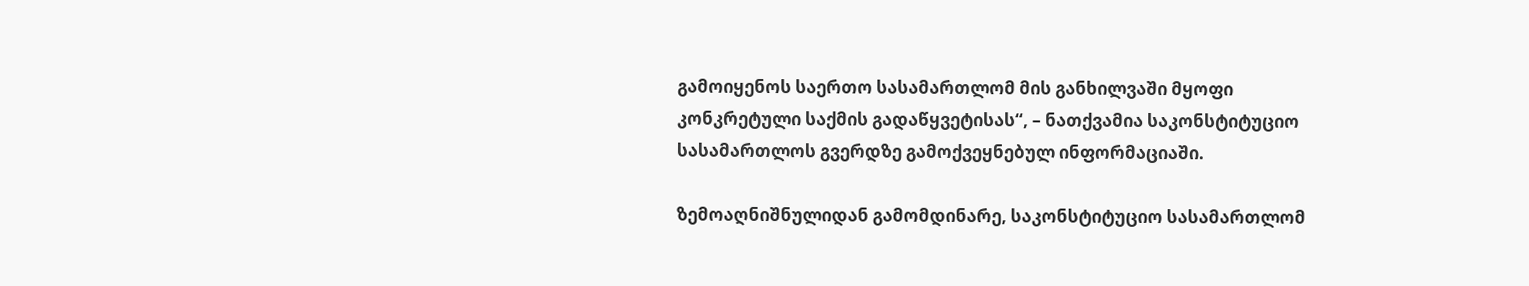გამოიყენოს საერთო სასამართლომ მის განხილვაში მყოფი კონკრეტული საქმის გადაწყვეტისას“, – ნათქვამია საკონსტიტუციო სასამართლოს გვერდზე გამოქვეყნებულ ინფორმაციაში.

ზემოაღნიშნულიდან გამომდინარე, საკონსტიტუციო სასამართლომ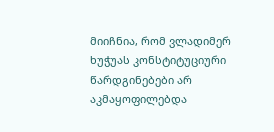მიიჩნია, რომ ვლადიმერ ხუჭუას კონსტიტუციური წარდგინებები არ აკმაყოფილებდა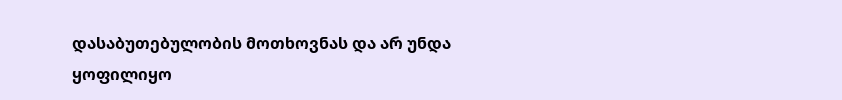დასაბუთებულობის მოთხოვნას და არ უნდა ყოფილიყო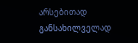არსებითად განსახილველად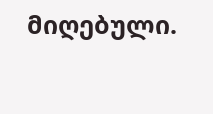მიღებული.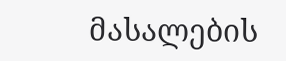მასალების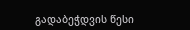გადაბეჭდვის წესი